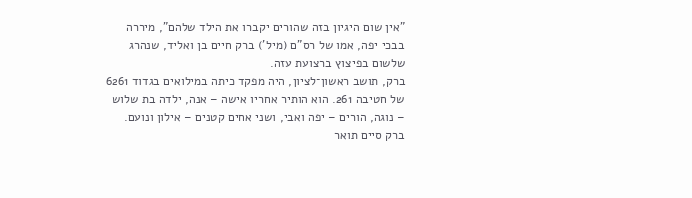"אין שום היגיון בזה שהורים יקברו את הילד שלהם", מיררה בבכי יפה, אמו של רס"ם (מיל') ברק חיים בן ואליד, שנהרג שלשום בפיצוץ ברצועת עזה.
ברק, תושב ראשון־לציון, היה מפקד כיתה במילואים בגדוד 6261 של חטיבה 261. הוא הותיר אחריו אישה – אנה, ילדה בת שלוש – נוגה, הורים – יפה ואבי, ושני אחים קטנים – אילון ונועם. ברק סיים תואר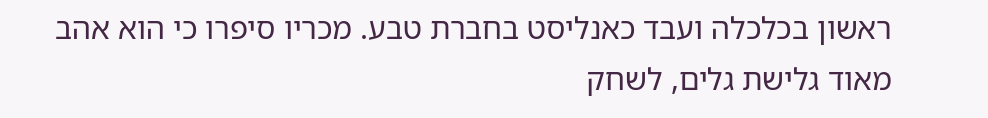ראשון בכלכלה ועבד כאנליסט בחברת טבע. מכריו סיפרו כי הוא אהב מאוד גלישת גלים, לשחק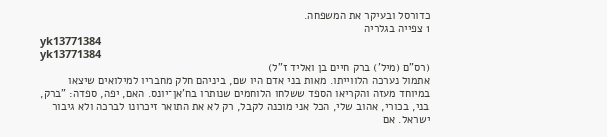כדורסל ובעיקר את המשפחה.
1 צפייה בגלריה
yk13771384
yk13771384
(רס"ם (מיל') ברק חיים בן ואליד ז"ל)
אתמול נערכה הלווייתו. מאות בני אדם היו שם, ביניהם חלק מחבריו למילואים שיצאו במיוחד מעזה והקריאו הספד ששלחו הלוחמים שנותרו בח'אן־יונס. האם, יפה, ספדה: "ברק, בני, בכורי, אהוב שלי, הכל אני מוכנה לקבל, רק לא את התואר זיכרונו לברכה ולא גיבור ישראל. אם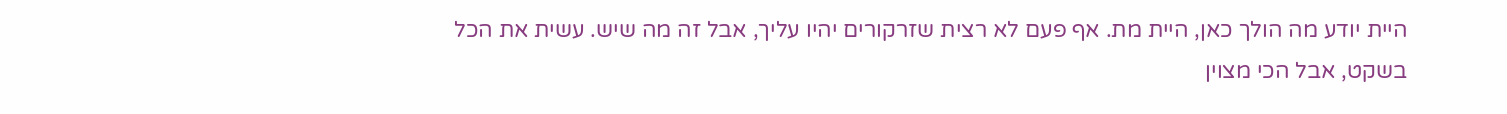היית יודע מה הולך כאן, היית מת. אף פעם לא רצית שזרקורים יהיו עליך, אבל זה מה שיש. עשית את הכל בשקט, אבל הכי מצוין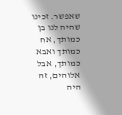שאפשר. זכינו שהיה לנו בן כמותך, אח כמותך ואבא כמותך, אבל אלוהים, זה היה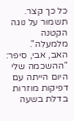כל כך קצר. תשמור על נוגה הקטנה מלמעלה".
האב, אבי, סיפר: "ההשכמה שלי היום הייתה עם דפיקות מוזרות בדלת בשעה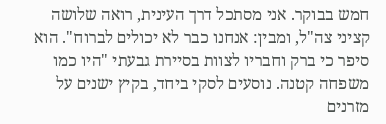חמש בבוקר. אני מסתכל דרך העינית, רואה שלושה קציני צה"ל, ומבין: אנחנו כבר לא יכולים לברוח". הוא סיפר כי ברק וחבריו לצוות בסיירת גבעתי "היו כמו משפחה קטנה. נוסעים לסקי ביחד, בקיץ ישנים על מזרנים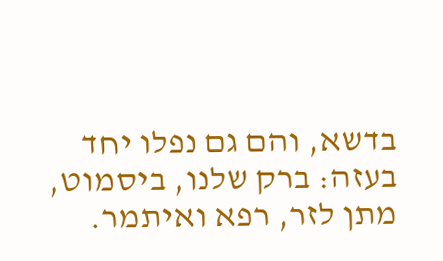בדשא, והם גם נפלו יחד בעזה: ברק שלנו, ביסמוט, מתן לזר, רפא ואיתמר.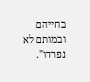בחייהם ובמותם לא נפרדו".